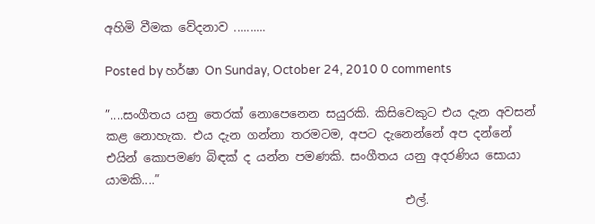අහිමි වීමක වේදනාව ..........

Posted by හර්ෂා On Sunday, October 24, 2010 0 comments

”....සංගීතය යනු තෙරක් නොපෙනෙන සයුරකි. කිසිවෙකුට එය දැන අවසන් කළ නොහැක. එය දැන ගන්නා තරමටම, අපට දැනෙන්නේ අප දන්නේ එයින් කොපමණ බිඳක් ද යන්න පමණකි. සංගීතය යනු අදරණිය සොයා යාමකි....”
                                                  එල්.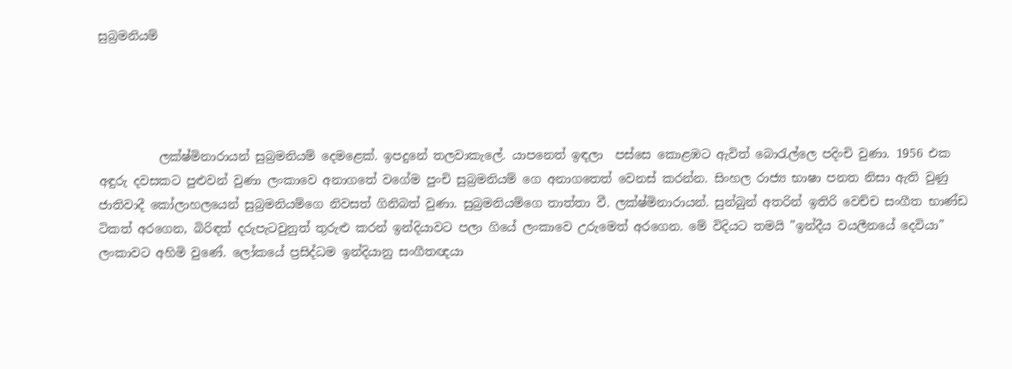සුබ්‍රමනියම්




          ලක්ෂ්මිනාරායන් සුබ්‍රමනියම් දෙමළෙක්. ඉපදුනේ තලවාකැලේ. යාපනෙත් ඉඳලා  පස්සෙ කොළඹට ඇවිත් බොරැල්ලෙ පදිංචි වුණා. 1956 එක  අඳුරු දවසකට පුළුවන් වුණා ලංකාවෙ අනාගතේ වගේම පුංචි සුබ්‍රමනියම් ගෙ අනාගතෙත් වෙනස් කරන්න. සිංහල රාජ්‍ය භාෂා පනත නිසා ඇති වුණු ජාතිවාදී කෝලාහලයෙන් සුබ්‍රමනියම්ගෙ නිවසත් ගිනිබත් වුණා. සුබ්‍රමනියම්ගෙ තාත්තා වී. ලක්ෂ්මිනාරායන්. සුන්බුන් අතරින් ඉතිරි වෙච්ච සංගීත භාණ්ඩ ටිකත් අරගෙන, බිරිඳත් දරුපැටවුනුත් තුරුළු කරන් ඉන්දියාවට පලා ගියේ ලංකාවෙ උරුමෙත් අරගෙන. මේ විදියට තමයි ”ඉන්දීය වයලීනයේ දෙවියා” ලංකාවට අහිමි වුණේ. ලෝකයේ ප්‍රසිද්ධම ඉන්දියානු සංගීතඥයා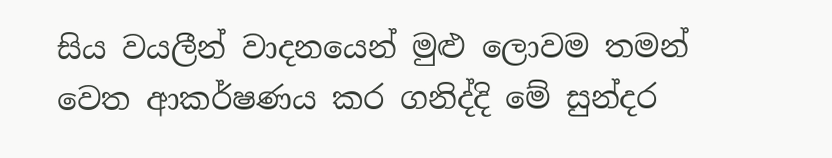සිය වයලීන් වාදනයෙන් මුළු ලොවම තමන් වෙත ආකර්ෂණය කර ගනිද්දි මේ සුන්දර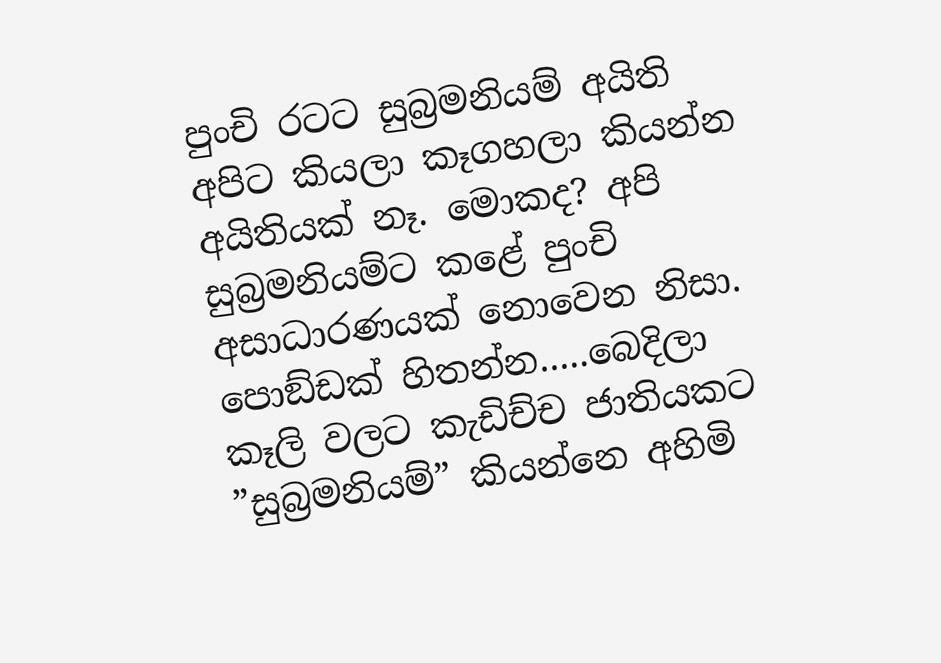පුංචි රටට සුබ්‍රමනියම් අයිති අපිට කියලා කෑගහලා කියන්න අයිතියක් නෑ. මොකද? අපි සුබ්‍රමනියම්ට කළේ පුංචි අසාධාරණයක් නොවෙන නිසා. පොඞ්ඩක් හිතන්න.....බෙදිලා කෑලි වලට කැඩිච්ච ජාතියකට ”සුබ්‍රමනියම්” කියන්නෙ අහිමි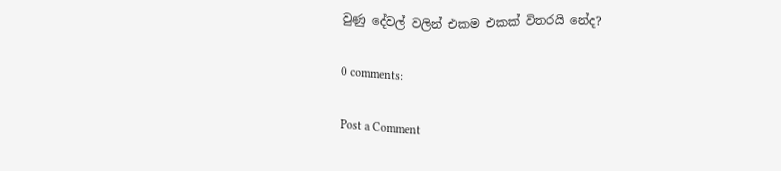වුණු දේවල් වලින් එකම එකක් විතරයි නේද?

0 comments:

Post a Comment